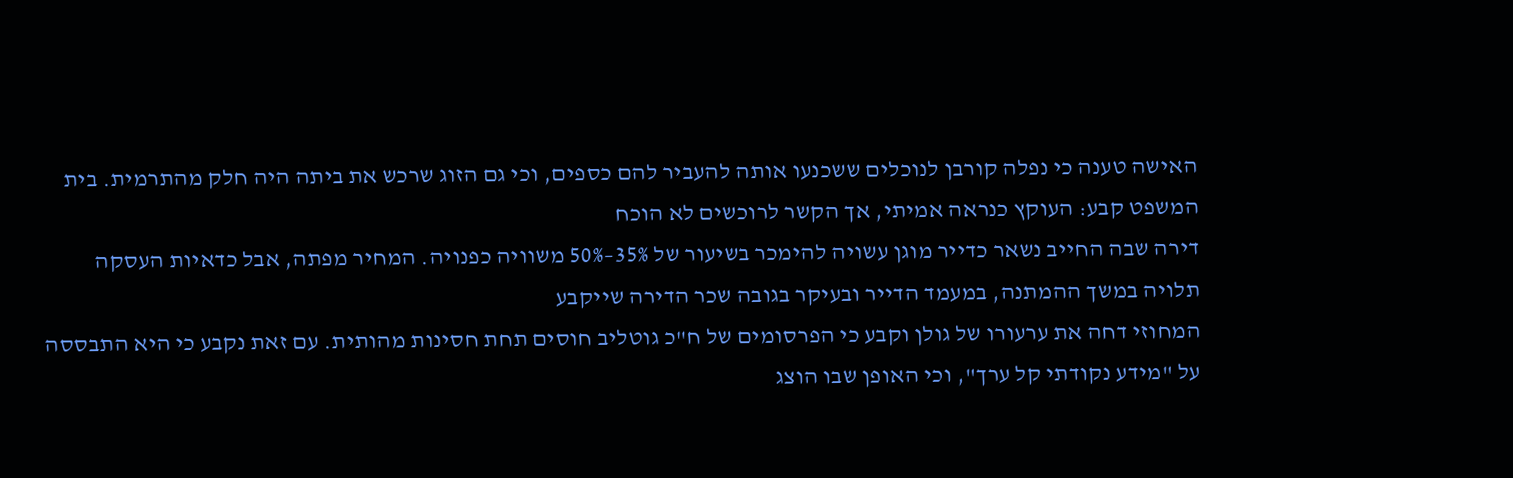האישה טענה כי נפלה קורבן לנוכלים ששכנעו אותה להעביר להם כספים, וכי גם הזוג שרכש את ביתה היה חלק מהתרמית. בית המשפט קבע: העוקץ כנראה אמיתי, אך הקשר לרוכשים לא הוכח
דירה שבה החייב נשאר כדייר מוגן עשויה להימכר בשיעור של 35%–50% משוויה כפנויה. המחיר מפתה, אבל כדאיות העסקה תלויה במשך ההמתנה, במעמד הדייר ובעיקר בגובה שכר הדירה שייקבע
המחוזי דחה את ערעורו של גולן וקבע כי הפרסומים של ח"כ גוטליב חוסים תחת חסינות מהותית. עם זאת נקבע כי היא התבססה על "מידע נקודתי קל ערך", וכי האופן שבו הוצג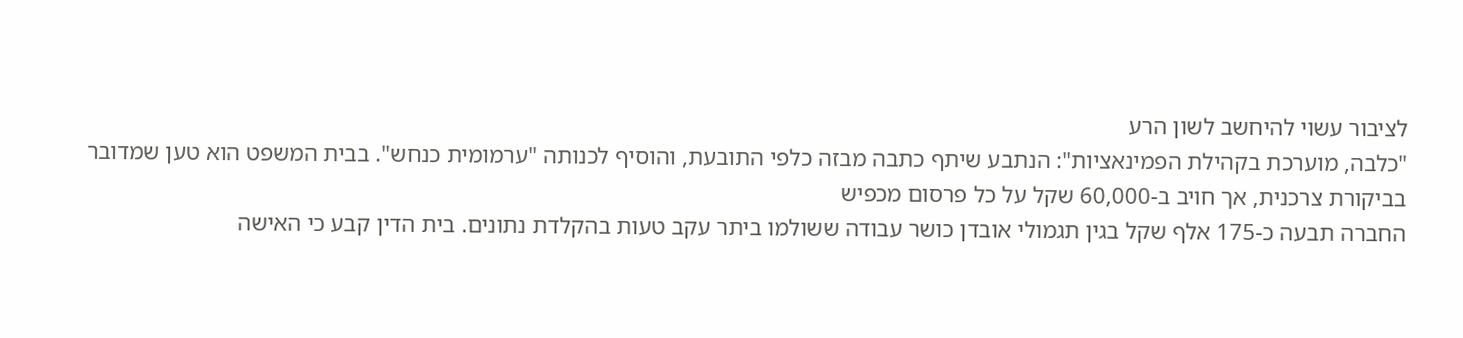לציבור עשוי להיחשב לשון הרע
"כלבה, מוערכת בקהילת הפמינאציות": הנתבע שיתף כתבה מבזה כלפי התובעת, והוסיף לכנותה "ערמומית כנחש". בבית המשפט הוא טען שמדובר בביקורת צרכנית, אך חויב ב-60,000 שקל על כל פרסום מכפיש
החברה תבעה כ-175 אלף שקל בגין תגמולי אובדן כושר עבודה ששולמו ביתר עקב טעות בהקלדת נתונים. בית הדין קבע כי האישה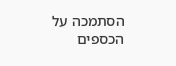הסתמכה על הכספים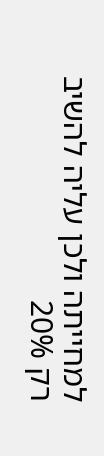למחייתה ולכן עליה להשיב רק 20%